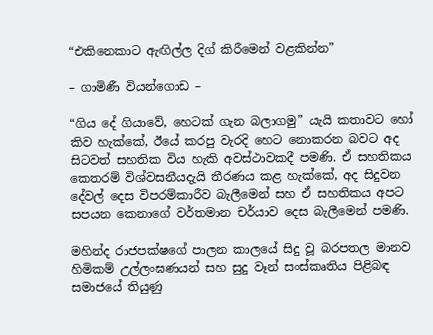“එකිනෙකාට ඇඟිල්ල දිග් කිරීමෙන් වළකින්න”

– ගාමිණී වියන්ගොඩ –

“ගිය දේ ගියාවේ, හෙටක් ගැන බලාගමු” යැයි කතාවට හෝ කිව හැක්කේ, ඊයේ කරපු වැරදි හෙට නොකරන බවට අද සිටවත් සහතික විය හැකි අවස්ථාවකදී පමණි. ඒ සහතිකය කෙතරම් විශ්වසනීයදැයි තීරණය කළ හැක්කේ, අද සිදුවන දේවල් දෙස විපරම්කාරීව බැලීමෙන් සහ ඒ සහතිකය අපට සපයන කෙනාගේ වර්තමාන චර්යාව දෙස බැලීමෙන් පමණි.

මහින්ද රාජපක්ෂගේ පාලන කාලයේ සිදු වූ බරපතල මානව හිමිකම් උල්ලංඝණයන් සහ සුදු වෑන් සංස්කෘතිය පිළිබඳ සමාජයේ තියුණු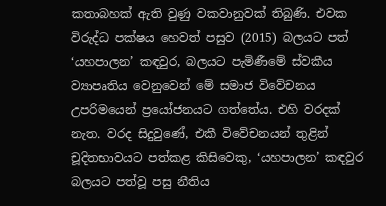කතාබහක් ඇති වුණු වකවානුවක් තිබුණි. එවක විරුද්ධ පක්ෂය හෙවත් පසුව (2015) බලයට පත් ‘යහපාලන’ කඳවුර, බලයට පැමිණීමේ ස්වකීය ව්‍යාපෘතිය වෙනුවෙන් මේ සමාජ විවේචනය උපරිමයෙන් ප්‍රයෝජනයට ගත්තේය. එහි වරදක් නැත. වරද සිදුවුණේ, එකී විවේචනයන් තුළින් චූදිතභාවයට පත්කළ කිසිවෙකු, ‘යහපාලන’ කඳවුර බලයට පත්වූ පසු නීතිය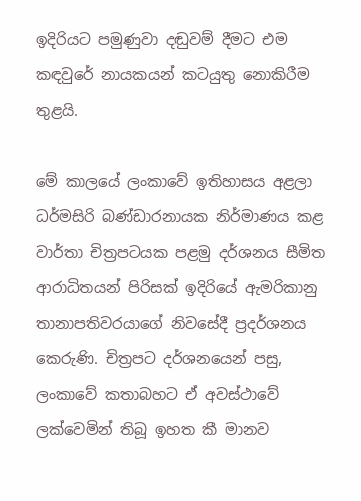ඉදිරියට පමුණුවා දඬුවම් දීමට එම කඳවුරේ නායකයන් කටයුතු නොකිරීම තුළයි.

මේ කාලයේ ලංකාවේ ඉතිහාසය අළලා ධර්මසිරි බණ්ඩාරනායක නිර්මාණය කළ වාර්තා චිත්‍රපටයක පළමු දර්ශනය සීමිත ආරාධිතයන් පිරිසක් ඉදිරියේ ඇමරිකානු තානාපතිවරයාගේ නිවසේදී ප්‍රදර්ශනය කෙරුණි. චිත්‍රපට දර්ශනයෙන් පසු, ලංකාවේ කතාබහට ඒ අවස්ථාවේ ලක්වෙමින් තිබූ ඉහත කී මානව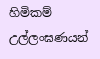හිමිකම් උල්ලංඝණයන්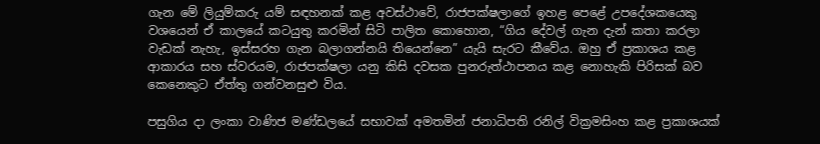ගැන මේ ලියුම්කරු යම් සඳහනක් කළ අවස්ථාවේ, රාජපක්ෂලාගේ ඉහළ පෙළේ උපදේශකයෙකු වශයෙන් ඒ කාලයේ කටයුතු කරමින් සිටි පාලිත කොහොන, “ගිය දේවල් ගැන දැන් කතා කරලා වැඩක් නැහැ, ඉස්සරහ ගැන බලාගන්නයි තියෙන්නෙ” යැයි සැරට කීවේය. ඔහු ඒ ප්‍රකාශය කළ ආකාරය සහ ස්වරයම, රාජපක්ෂලා යනු කිසි දවසක පුනරුත්ථාපනය කළ නොහැකි පිරිසක් බව කෙනෙකුට ඒත්තු ගන්වනසුළු විය.

පසුගිය දා ලංකා වාණිජ මණ්ඩලයේ සභාවක් අමතමින් ජනාධිපති රනිල් වික්‍රමසිංහ කළ ප්‍රකාශයක්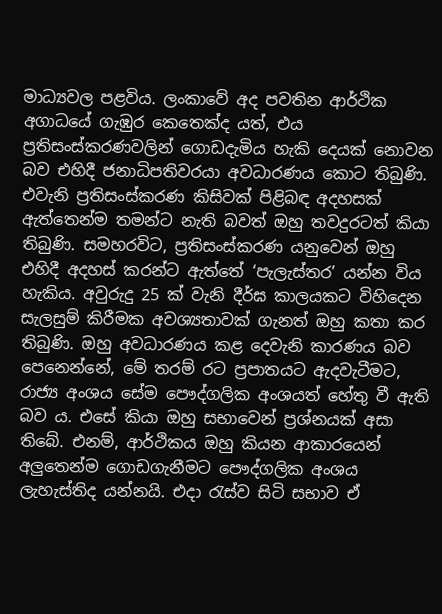මාධ්‍යවල පළවිය. ලංකාවේ අද පවතින ආර්ථික අගාධයේ ගැඹුර කෙතෙක්ද යත්, එය ප්‍රතිසංස්කරණවලින් ගොඩදැමිය හැකි දෙයක් නොවන බව එහිදී ජනාධිපතිවරයා අවධාරණය කොට තිබුණි. එවැනි ප්‍රතිසංස්කරණ කිසිවක් පිළිබඳ අදහසක් ඇත්තෙන්ම තමන්ට නැති බවත් ඔහු තවදුරටත් කියා තිබුණි. සමහරවිට, ප්‍රතිසංස්කරණ යනුවෙන් ඔහු එහිදී අදහස් කරන්ට ඇත්තේ ‘පැලැස්තර’ යන්න විය හැකිය. අවුරුදු 25 ක් වැනි දීර්ඝ කාලයකට විහිදෙන සැලසුම් කිරීමක අවශ්‍යතාවක් ගැනත් ඔහු කතා කර තිබුණි. ඔහු අවධාරණය කළ දෙවැනි කාරණය බව පෙනෙන්නේ, මේ තරම් රට ප්‍රපාතයට ඇදවැටීමට, රාජ්‍ය අංශය සේම පෞද්ගලික අංශයත් හේතු වී ඇති බව ය. එසේ කියා ඔහු සභාවෙන් ප්‍රශ්නයක් අසා තිබේ. එනම්, ආර්ථිකය ඔහු කියන ආකාරයෙන් අලුතෙන්ම ගොඩගැනීමට පෞද්ගලික අංශය ලැහැස්තිද යන්නයි. එදා රැස්ව සිටි සභාව ඒ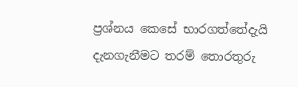ප්‍රශ්නය කෙසේ භාරගත්තේදැයි දැනගැනීමට තරම් තොරතුරු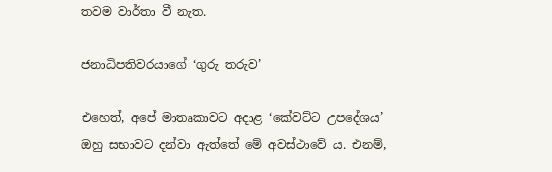තවම වාර්තා වී නැත.

ජනාධිපතිවරයාගේ ‘ගුරු තරුව’

එහෙත්, අපේ මාතෘකාවට අදාළ ‘කේවට්ට උපදේශය’ ඔහු සභාවට දන්වා ඇත්තේ මේ අවස්ථාවේ ය. එනම්,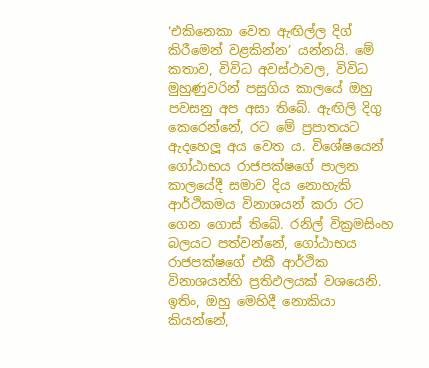‘එකිනෙකා වෙත ඇඟිල්ල දිග් කිරීමෙන් වළකින්න’ යන්නයි. මේ කතාව, විවිධ අවස්ථාවල, විවිධ මුහුණුවරින් පසුගිය කාලයේ ඔහු පවසනු අප අසා තිබේ. ඇඟිලි දිගු කෙරෙන්නේ, රට මේ ප්‍රපාතයට ඇදහෙලූ අය වෙත ය. විශේෂයෙන් ගෝඨාභය රාජපක්ෂගේ පාලන කාලයේදී සමාව දිය නොහැකි ආර්ථිකමය විනාශයන් කරා රට ගෙන ගොස් තිබේ. රනිල් වික්‍රමසිංහ බලයට පත්වන්නේ, ගෝඨාභය රාජපක්ෂගේ එකී ආර්ථික විනාශයන්හි ප්‍රතිඵලයක් වශයෙනි. ඉතිං, ඔහු මෙහිදී නොකියා කියන්නේ,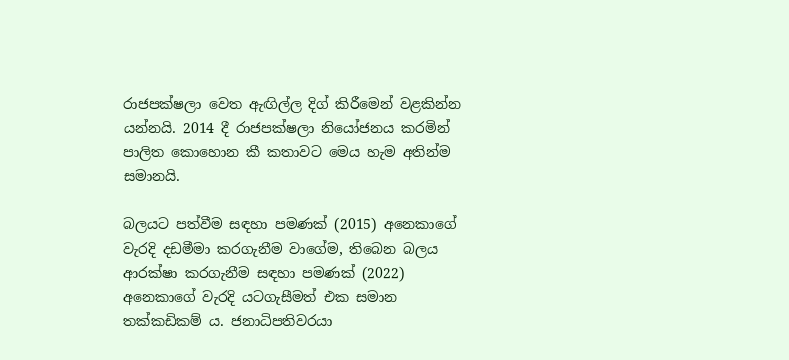රාජපක්ෂලා වෙත ඇඟිල්ල දිග් කිරීමෙන් වළකින්න යන්නයි. 2014 දී රාජපක්ෂලා නියෝජනය කරමින් පාලිත කොහොන කී කතාවට මෙය හැම අතින්ම සමානයි.

බලයට පත්වීම සඳහා පමණක් (2015) අනෙකාගේ වැරදි දඩමීමා කරගැනීම වාගේම, තිබෙන බලය ආරක්ෂා කරගැනීම සඳහා පමණක් (2022) අනෙකාගේ වැරදි යටගැසීමත් එක සමාන තක්කඩිකම් ය. ජනාධිපතිවරයා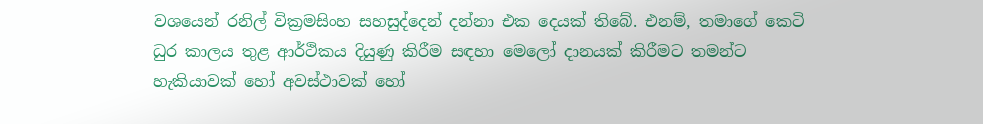වශයෙන් රනිල් වික්‍රමසිංහ සහසුද්දෙන් දන්නා එක දෙයක් තිබේ. එනම්, තමාගේ කෙටි ධුර කාලය තුළ ආර්ථිකය දියුණු කිරීම සඳහා මෙලෝ දානයක් කිරීමට තමන්ට හැකියාවක් හෝ අවස්ථාවක් හෝ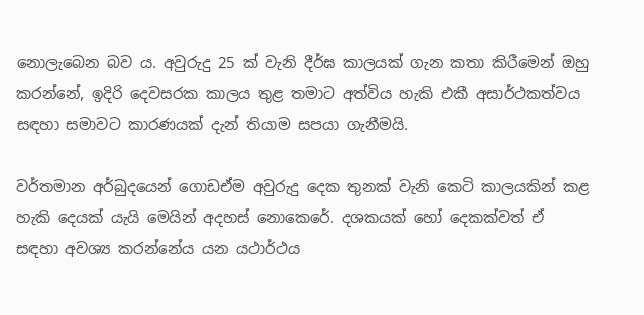නොලැබෙන බව ය. අවුරුදු 25 ක් වැනි දීර්ඝ කාලයක් ගැන කතා කිරීමෙන් ඔහු කරන්නේ, ඉදිරි දෙවසරක කාලය තුළ තමාට අත්විය හැකි එකී අසාර්ථකත්වය සඳහා සමාවට කාරණයක් දැන් තියාම සපයා ගැනීමයි.

වර්තමාන අර්බුදයෙන් ගොඩඒම අවුරුදු දෙක තුනක් වැනි කෙටි කාලයකින් කළ හැකි දෙයක් යැයි මෙයින් අදහස් නොකෙරේ. දශකයක් හෝ දෙකක්වත් ඒ සඳහා අවශ්‍ය කරන්නේය යන යථාර්ථය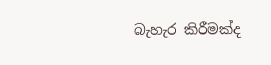බැහැර කිරීමක්ද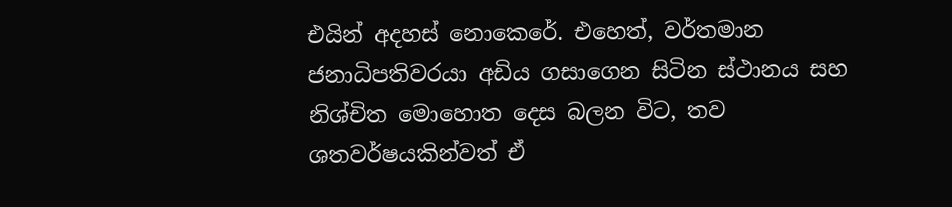එයින් අදහස් නොකෙරේ. එහෙත්, වර්තමාන ජනාධිපතිවරයා අඩිය ගසාගෙන සිටින ස්ථානය සහ නිශ්චිත මොහොත දෙස බලන විට, තව ශතවර්ෂයකින්වත් ඒ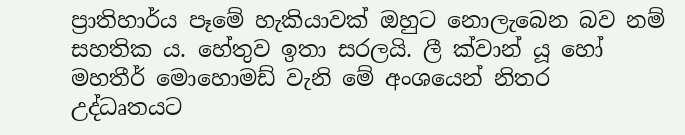ප්‍රාතිහාර්ය පෑමේ හැකියාවක් ඔහුට නොලැබෙන බව නම් සහතික ය. හේතුව ඉතා සරලයි. ලී ක්වාන් යූ හෝ මහතීර් මොහොමඩ් වැනි මේ අංශයෙන් නිතර උද්ධෘතයට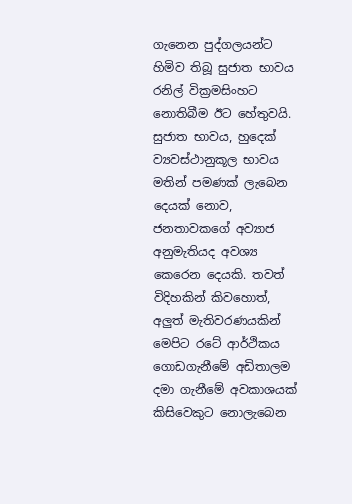ගැනෙන පුද්ගලයන්ට හිමිව තිබූ සුජාත භාවය රනිල් වික්‍රමසිංහට නොතිබීම ඊට හේතුවයි. සුජාත භාවය, හුදෙක් ව්‍යවස්ථානුකූල භාවය මතින් පමණක් ලැබෙන දෙයක් නොව, ජනතාවකගේ අව්‍යාජ අනුමැතියද අවශ්‍ය කෙරෙන දෙයකි. තවත් විදිහකින් කිවහොත්, අලුත් මැතිවරණයකින් මෙපිට රටේ ආර්ථිකය ගොඩගැනීමේ අඩිතාලම දමා ගැනීමේ අවකාශයක් කිසිවෙකුට නොලැබෙන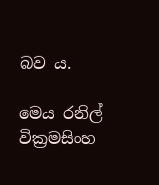බව ය.

මෙය රනිල් වික්‍රමසිංහ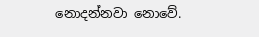නොදන්නවා නොවේ.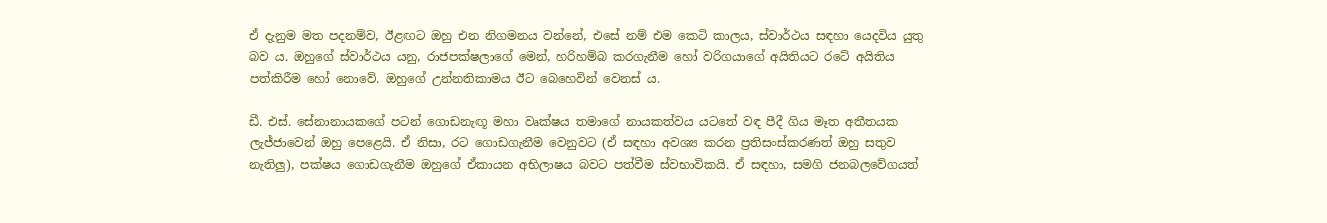ඒ දැනුම මත පදනම්ව, ඊළඟට ඔහු එන නිගමනය වන්නේ, එසේ නම් එම කෙටි කාලය, ස්වාර්ථය සඳහා යෙදවිය යුතු බව ය. ඔහුගේ ස්වාර්ථය යනු, රාජපක්ෂලාගේ මෙන්, හරිහම්බ කරගැනීම හෝ වරිගයාගේ අයිතියට රටේ අයිතිය පත්කිරීම හෝ නොවේ. ඔහුගේ උන්නතිකාමය ඊට බෙහෙවින් වෙනස් ය.

ඩී. එස්. සේනානායකගේ පටන් ගොඩනැඟූ මහා වෘක්ෂය තමාගේ නායකත්වය යටතේ වඳ පීදී ගිය මෑත අතීතයක ලැජ්ජාවෙන් ඔහු පෙළෙයි. ඒ නිසා, රට ගොඩගැනීම වෙනුවට (ඒ සඳහා අවශ්‍ය කරන ප්‍රතිසංස්කරණත් ඔහු සතුව නැතිලු), පක්ෂය ගොඩගැනීම ඔහුගේ ඒකායන අභිලාෂය බවට පත්වීම ස්වභාවිකයි. ඒ සඳහා, සමගි ජනබලවේගයත්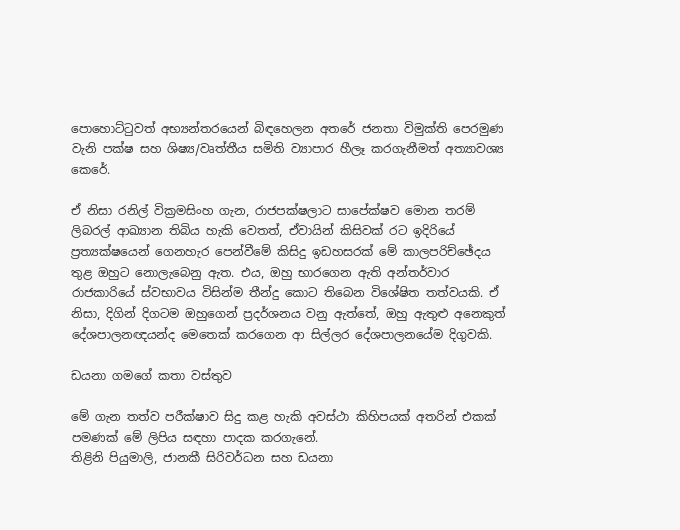පොහොට්ටුවත් අභ්‍යන්තරයෙන් බිඳහෙලන අතරේ ජනතා විමුක්ති පෙරමුණ වැනි පක්ෂ සහ ශිෂ්‍ය/වෘත්තීය සමිති ව්‍යාපාර හීලෑ කරගැනීමත් අත්‍යාවශ්‍ය කෙරේ.

ඒ නිසා රනිල් වික්‍රමසිංහ ගැන, රාජපක්ෂලාට සාපේක්ෂව මොන තරම් ලිබරල් ආඛ්‍යාන තිබිය හැකි වෙතත්, ඒවායින් කිසිවක් රට ඉදිරියේ ප්‍රත්‍යක්ෂයෙන් ගෙනහැර පෙන්වීමේ කිසිදු ඉඩහසරක් මේ කාලපරිච්ඡේදය තුළ ඔහුට නොලැබෙනු ඇත. එය, ඔහු භාරගෙන ඇති අන්තර්වාර රාජකාරියේ ස්වභාවය විසින්ම තීන්දු කොට තිබෙන විශේෂිත තත්වයකි. ඒ නිසා, දිගින් දිගටම ඔහුගෙන් ප්‍රදර්ශනය වනු ඇත්තේ, ඔහු ඇතුළු අනෙකුත් දේශපාලනඥයන්ද මෙතෙක් කරගෙන ආ සිල්ලර දේශපාලනයේම දිගුවකි.

ඩයනා ගමගේ කතා වස්තුව

මේ ගැන තත්ව පරීක්ෂාව සිදු කළ හැකි අවස්ථා කිහිපයක් අතරින් එකක් පමණක් මේ ලිපිය සඳහා පාදක කරගැනේ.
තිළිනි පියුමාලි, ජානකී සිරිවර්ධන සහ ඩයනා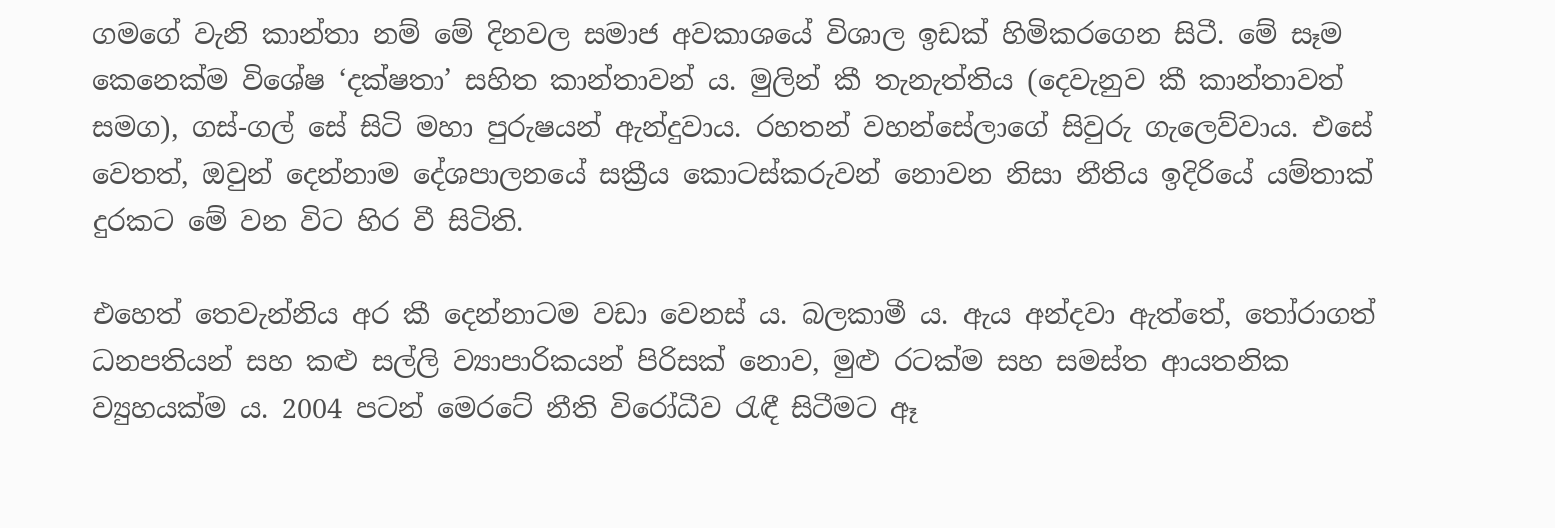ගමගේ වැනි කාන්තා නම් මේ දිනවල සමාජ අවකාශයේ විශාල ඉඩක් හිමිකරගෙන සිටී. මේ සෑම කෙනෙක්ම විශේෂ ‘දක්ෂතා’ සහිත කාන්තාවන් ය. මුලින් කී තැනැත්තිය (දෙවැනුව කී කාන්තාවත් සමග), ගස්-ගල් සේ සිටි මහා පුරුෂයන් ඇන්දුවාය. රහතන් වහන්සේලාගේ සිවුරු ගැලෙව්වාය. එසේ වෙතත්, ඔවුන් දෙන්නාම දේශපාලනයේ සක්‍රීය කොටස්කරුවන් නොවන නිසා නීතිය ඉදිරියේ යම්තාක් දුරකට මේ වන විට හිර වී සිටිති.

එහෙත් තෙවැන්නිය අර කී දෙන්නාටම වඩා වෙනස් ය. බලකාමී ය. ඇය අන්දවා ඇත්තේ, තෝරාගත් ධනපතියන් සහ කළු සල්ලි ව්‍යාපාරිකයන් පිරිසක් නොව, මුළු රටක්ම සහ සමස්ත ආයතනික ව්‍යුහයක්ම ය. 2004 පටන් මෙරටේ නීති විරෝධීව රැඳී සිටීමට ඈ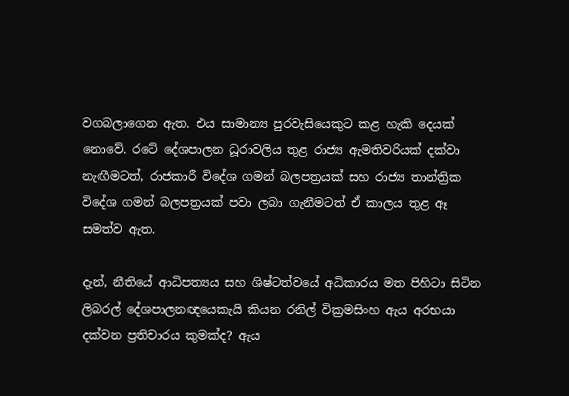වගබලාගෙන ඇත. එය සාමාන්‍ය පුරවැසියෙකුට කළ හැකි දෙයක් නොවේ. රටේ දේශපාලන ධූරාවලිය තුළ රාජ්‍ය ඇමතිවරියක් දක්වා නැඟීමටත්, රාජකාරී විදේශ ගමන් බලපත්‍රයක් සහ රාජ්‍ය තාන්ත්‍රික විදේශ ගමන් බලපත්‍රයක් පවා ලබා ගැනීමටත් ඒ කාලය තුළ ඈ සමත්ව ඇත.

දැන්, නීතියේ ආධිපත්‍යය සහ ශිෂ්ටත්වයේ අධිකාරය මත පිහිටා සිටින ලිබරල් දේශපාලනඥයෙකැයි කියන රනිල් වික්‍රමසිංහ ඇය අරභයා දක්වන ප්‍රතිචාරය කුමක්ද? ඇය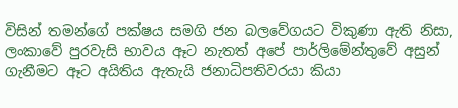විසින් තමන්ගේ පක්ෂය සමගි ජන බලවේගයට විකුණා ඇති නිසා, ලංකාවේ පුරවැසි භාවය ඈට නැතත් අපේ පාර්ලිමේන්තුවේ අසුන් ගැනීමට ඈට අයිතිය ඇතැයි ජනාධිපතිවරයා කියා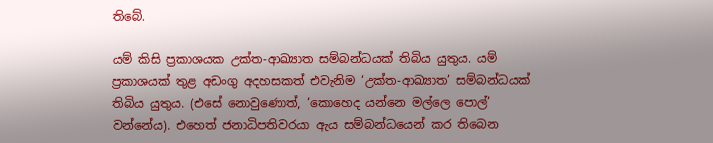තිබේ.

යම් කිසි ප්‍රකාශයක උක්ත-ආඛ්‍යාත සම්බන්ධයක් තිබිය යුතුය. යම් ප්‍රකාශයක් තුළ අඩංගු අදහසකත් එවැනිම ‘උක්ත-ආඛ්‍යාත’ සම්බන්ධයක් තිබිය යුතුය. (එසේ නොවුණොත්, ‘කොහෙද යන්නෙ මල්ලෙ පොල්’ වන්නේය). එහෙත් ජනාධිපතිවරයා ඇය සම්බන්ධයෙන් කර තිබෙන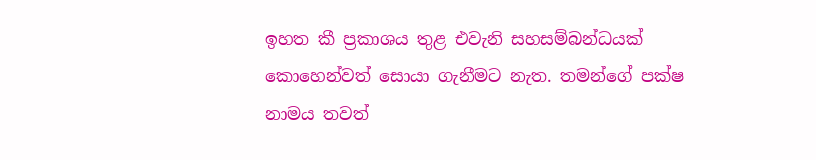ඉහත කී ප්‍රකාශය තුළ එවැනි සහසම්බන්ධයක් කොහෙන්වත් සොයා ගැනීමට නැත. තමන්ගේ පක්ෂ නාමය තවත්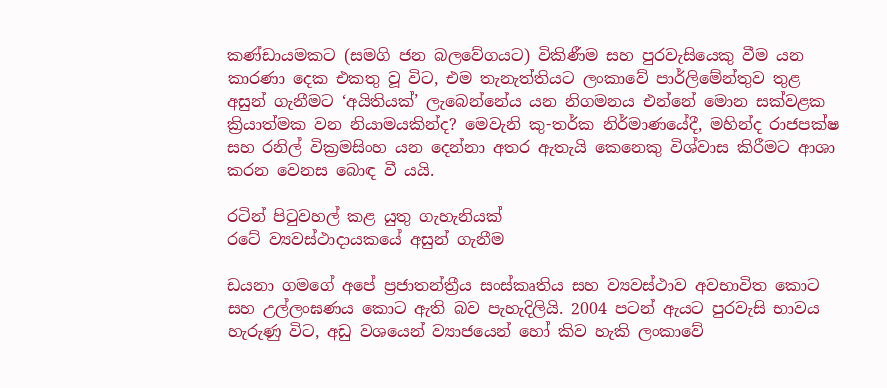කණ්ඩායමකට (සමගි ජන බලවේගයට) විකිණීම සහ පුරවැසියෙකු වීම යන කාරණා දෙක එකතු වූ විට, එම තැනැත්තියට ලංකාවේ පාර්ලිමේන්තුව තුළ අසුන් ගැනීමට ‘අයිතියක්’ ලැබෙන්නේය යන නිගමනය එන්නේ මොන සක්වළක ක්‍රියාත්මක වන නියාමයකින්ද? මෙවැනි කු-තර්ක නිර්මාණයේදී, මහින්ද රාජපක්ෂ සහ රනිල් වික්‍රමසිංහ යන දෙන්නා අතර ඇතැයි කෙනෙකු විශ්වාස කිරීමට ආශා කරන වෙනස බොඳ වී යයි.

රටින් පිටුවහල් කළ යුතු ගැහැනියක්
රටේ ව්‍යවස්ථාදායකයේ අසුන් ගැනීම

ඩයනා ගමගේ අපේ ප්‍රජාතන්ත්‍රීය සංස්කෘතිය සහ ව්‍යවස්ථාව අවභාවිත කොට සහ උල්ලංඝණය කොට ඇති බව පැහැදිලියි. 2004 පටන් ඇයට පුරවැසි භාවය හැරුණු විට, අඩු වශයෙන් ව්‍යාජයෙන් හෝ කිව හැකි ලංකාවේ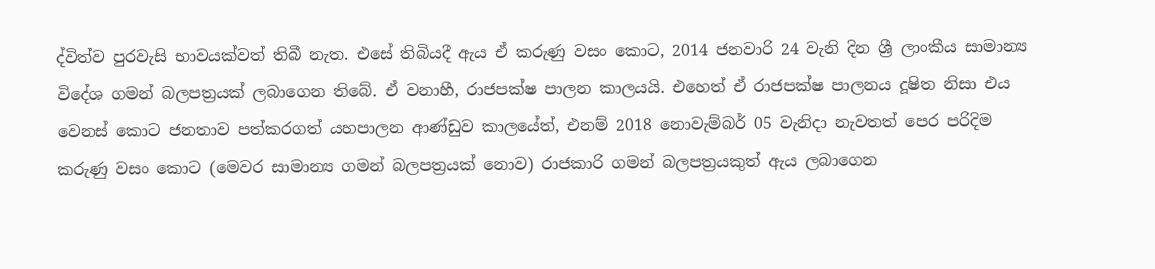ද්විත්ව පුරවැසි භාවයක්වත් තිබී නැත. එසේ තිබියදී ඇය ඒ කරුණු වසං කොට, 2014 ජනවාරි 24 වැනි දින ශ්‍රී ලාංකීය සාමාන්‍ය විදේශ ගමන් බලපත්‍රයක් ලබාගෙන තිබේ. ඒ වනාහී, රාජපක්ෂ පාලන කාලයයි. එහෙත් ඒ රාජපක්ෂ පාලනය දූෂිත නිසා එය වෙනස් කොට ජනතාව පත්කරගත් යහපාලන ආණ්ඩුව කාලයේත්, එනම් 2018 නොවැම්බර් 05 වැනිදා නැවතත් පෙර පරිදිම කරුණු වසං කොට (මෙවර සාමාන්‍ය ගමන් බලපත්‍රයක් නොව) රාජකාරි ගමන් බලපත්‍රයකුත් ඇය ලබාගෙන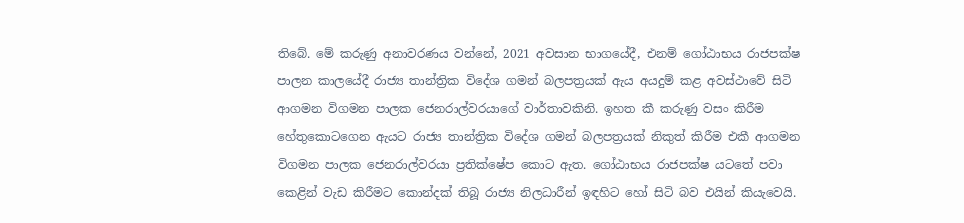තිබේ. මේ කරුණු අනාවරණය වන්නේ, 2021 අවසාන භාගයේදී, එනම් ගෝඨාභය රාජපක්ෂ පාලන කාලයේදී රාජ්‍ය තාන්ත්‍රික විදේශ ගමන් බලපත්‍රයක් ඇය අයදුම් කළ අවස්ථාවේ සිටි ආගමන විගමන පාලක ජෙනරාල්වරයාගේ වාර්තාවකිනි. ඉහත කී කරුණු වසං කිරීම හේතුකොටගෙන ඇයට රාජ්‍ය තාන්ත්‍රික විදේශ ගමන් බලපත්‍රයක් නිකුත් කිරීම එකී ආගමන විගමන පාලක ජෙනරාල්වරයා ප්‍රතික්ෂේප කොට ඇත. ගෝඨාභය රාජපක්ෂ යටතේ පවා කෙළින් වැඩ කිරීමට කොන්දක් තිබූ රාජ්‍ය නිලධාරීන් ඉඳහිට හෝ සිටි බව එයින් කියැවෙයි.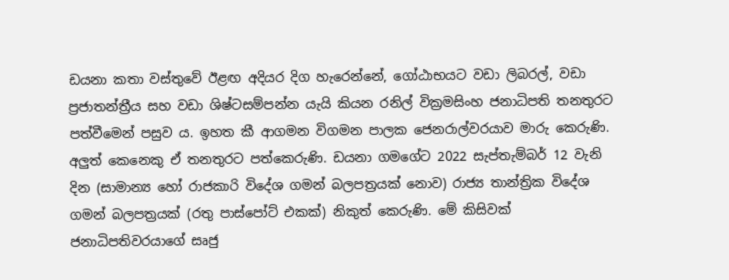ඩයනා කතා වස්තුවේ ඊළඟ අදියර දිග හැරෙන්නේ, ගෝඨාභයට වඩා ලිබරල්, වඩා ප්‍රජාතන්ත්‍රීය සහ වඩා ශිෂ්ටසම්පන්න යැයි කියන රනිල් වික්‍රමසිංහ ජනාධිපති තනතුරට පත්වීමෙන් පසුව ය. ඉහත කී ආගමන විගමන පාලක ජෙනරාල්වරයාව මාරු කෙරුණි. අලුත් කෙනෙකු ඒ තනතුරට පත්කෙරුණි. ඩයනා ගමගේට 2022 සැප්තැම්බර් 12 වැනි දින (සාමාන්‍ය හෝ රාජකාරි විදේශ ගමන් බලපත්‍රයක් නොව) රාජ්‍ය තාන්ත්‍රික විදේශ ගමන් බලපත්‍රයක් (රතු පාස්පෝට් එකක්) නිකුත් කෙරුණි. මේ කිසිවක් ජනාධිපතිවරයාගේ සෘජු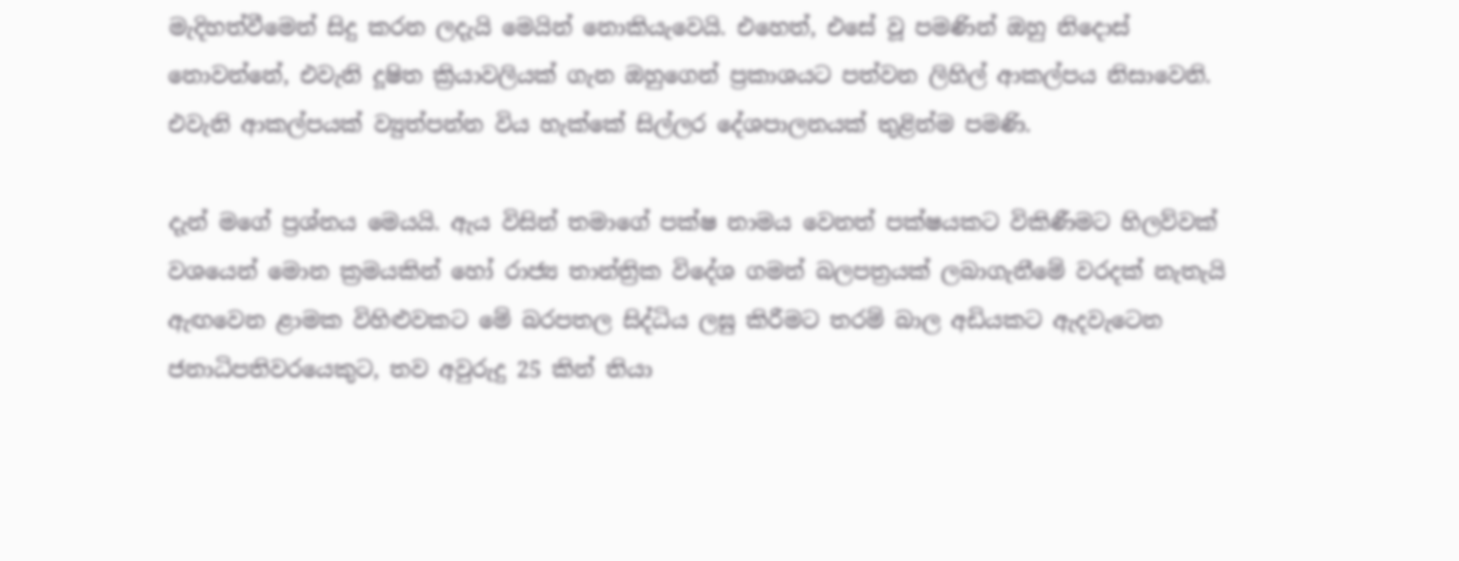මැදිහත්වීමෙන් සිදු කරන ලදැයි මෙයින් නොකියැවෙයි. එහෙත්, එසේ වූ පමණින් ඔහු නිදොස් නොවන්නේ, එවැනි දූෂිත ක්‍රියාවලියක් ගැන ඔහුගෙන් ප්‍රකාශයට පත්වන ලිහිල් ආකල්පය නිසාවෙනි. එවැනි ආකල්පයක් ව්‍යුත්පන්න විය හැක්කේ සිල්ලර දේශපාලනයක් තුළින්ම පමණි.

දැන් මගේ ප්‍රශ්නය මෙයයි. ඇය විසින් තමාගේ පක්ෂ නාමය වෙනත් පක්ෂයකට විකිණීමට හිලව්වක් වශයෙන් මොන ක්‍රමයකින් හෝ රාජ්‍ය තාන්ත්‍රික විදේශ ගමන් බලපත්‍රයක් ලබාගැනීමේ වරදක් නැතැයි ඇඟවෙන ළාමක විහිළුවකට මේ බරපතල සිද්ධිය ලඝු කිරීමට තරම් බාල අඩියකට ඇදවැටෙන ජනාධිපතිවරයෙකුට, තව අවුරුදු 25 කින් තියා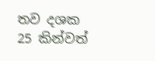තව දශක 25 කින්වත්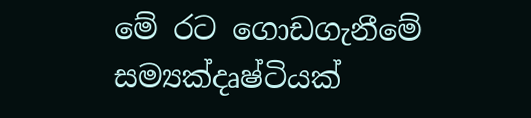මේ රට ගොඩගැනීමේ සම්‍යක්දෘෂ්ටියක්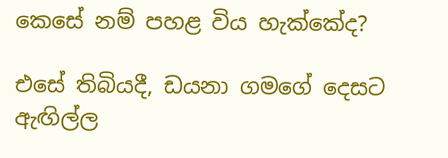කෙසේ නම් පහළ විය හැක්කේද?

එසේ තිබියදී, ඩයනා ගමගේ දෙසට ඇඟිල්ල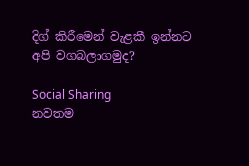දිග් කිරීමෙන් වැළකී ඉන්නට අපි වගබලාගමුද?

Social Sharing
නවතම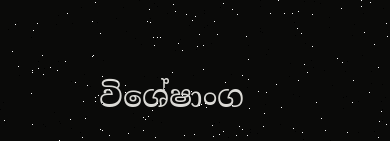විශේෂාංග